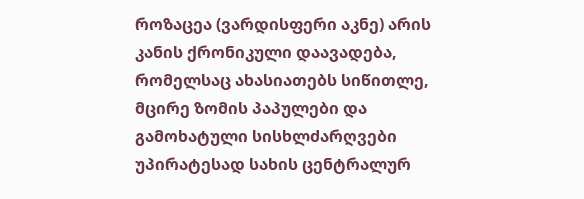როზაცეა (ვარდისფერი აკნე) არის კანის ქრონიკული დაავადება, რომელსაც ახასიათებს სიწითლე, მცირე ზომის პაპულები და გამოხატული სისხლძარღვები უპირატესად სახის ცენტრალურ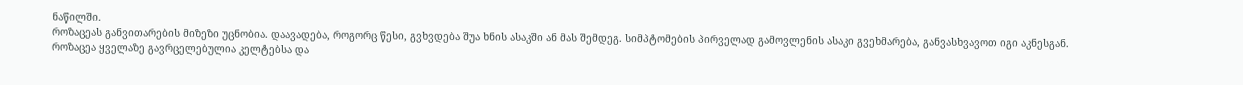ნაწილში.
როზაცეას განვითარების მიზეზი უცნობია. დაავადება, როგორც წესი, გვხვდება შუა ხნის ასაკში ან მას შემდეგ. სიმპტომების პირველად გამოვლენის ასაკი გვეხმარება, განვასხვავოთ იგი აკნესგან. როზაცეა ყველაზე გავრცელებულია კელტებსა და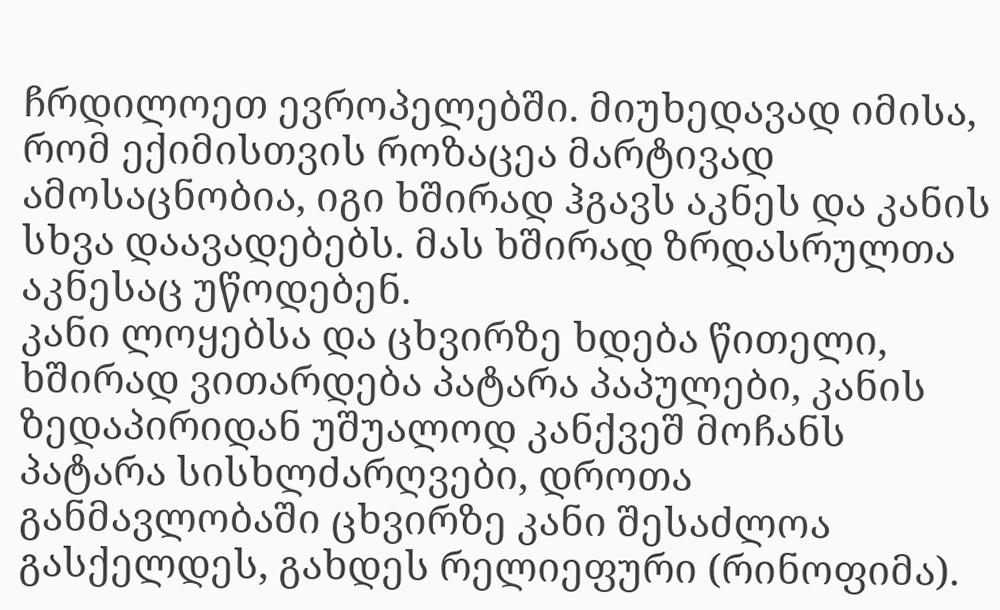ჩრდილოეთ ევროპელებში. მიუხედავად იმისა, რომ ექიმისთვის როზაცეა მარტივად ამოსაცნობია, იგი ხშირად ჰგავს აკნეს და კანის სხვა დაავადებებს. მას ხშირად ზრდასრულთა აკნესაც უწოდებენ.
კანი ლოყებსა და ცხვირზე ხდება წითელი, ხშირად ვითარდება პატარა პაპულები, კანის ზედაპირიდან უშუალოდ კანქვეშ მოჩანს პატარა სისხლძარღვები, დროთა განმავლობაში ცხვირზე კანი შესაძლოა გასქელდეს, გახდეს რელიეფური (რინოფიმა).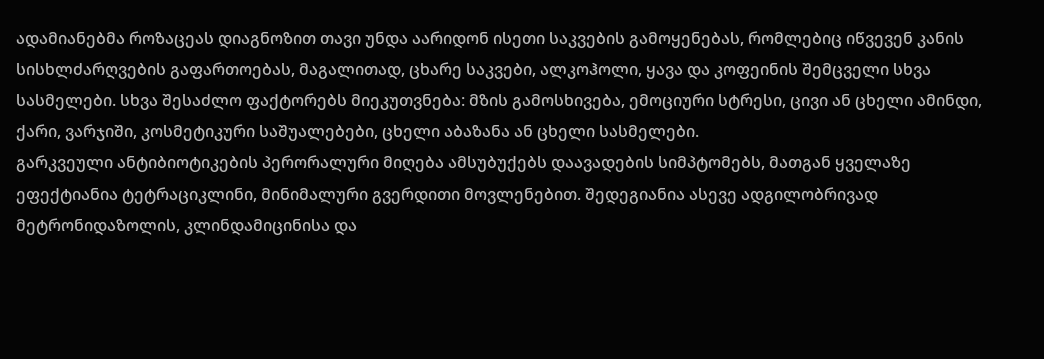ადამიანებმა როზაცეას დიაგნოზით თავი უნდა აარიდონ ისეთი საკვების გამოყენებას, რომლებიც იწვევენ კანის სისხლძარღვების გაფართოებას, მაგალითად, ცხარე საკვები, ალკოჰოლი, ყავა და კოფეინის შემცველი სხვა სასმელები. სხვა შესაძლო ფაქტორებს მიეკუთვნება: მზის გამოსხივება, ემოციური სტრესი, ცივი ან ცხელი ამინდი, ქარი, ვარჯიში, კოსმეტიკური საშუალებები, ცხელი აბაზანა ან ცხელი სასმელები.
გარკვეული ანტიბიოტიკების პერორალური მიღება ამსუბუქებს დაავადების სიმპტომებს, მათგან ყველაზე ეფექტიანია ტეტრაციკლინი, მინიმალური გვერდითი მოვლენებით. შედეგიანია ასევე ადგილობრივად მეტრონიდაზოლის, კლინდამიცინისა და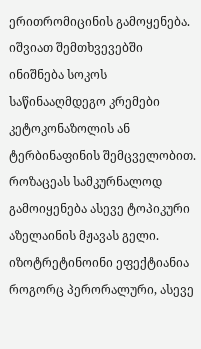ერითრომიცინის გამოყენება. იშვიათ შემთხვევებში ინიშნება სოკოს საწინააღმდეგო კრემები კეტოკონაზოლის ან ტერბინაფინის შემცველობით. როზაცეას სამკურნალოდ გამოიყენება ასევე ტოპიკური აზელაინის მჟავას გელი.
იზოტრეტინოინი ეფექტიანია როგორც პერორალური, ასევე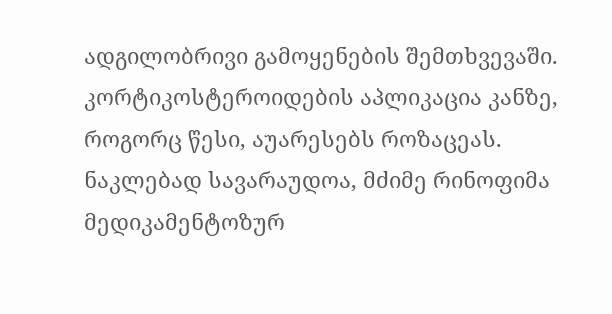ადგილობრივი გამოყენების შემთხვევაში. კორტიკოსტეროიდების აპლიკაცია კანზე, როგორც წესი, აუარესებს როზაცეას. ნაკლებად სავარაუდოა, მძიმე რინოფიმა მედიკამენტოზურ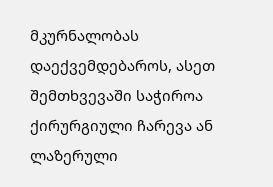მკურნალობას დაექვემდებაროს, ასეთ შემთხვევაში საჭიროა ქირურგიული ჩარევა ან ლაზერული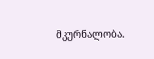მკურნალობა.